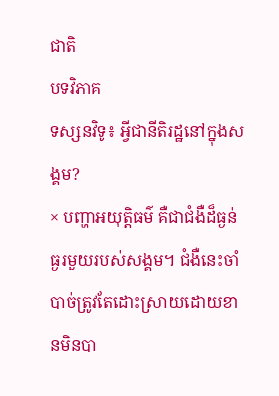ជាតិ
បទវិភាគ
ទស្សនវិទូ៖ អ្វីជានីតិរដ្ឋនៅក្នុងសង្គម?
× បញ្ហាអយុត្តិធម៌ គឺជាជំងឺដ៏ធ្ងន់ធ្ងរមួយរបស់សង្គម។ ជំងឺនេះចាំបាច់ត្រូវតែដោះស្រាយដោយខានមិនបា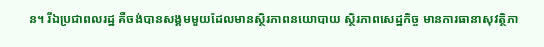ន។ រីឯប្រជាពលរដ្ឋ គឺចង់បានសង្គមមួយដែលមានស្ថិរភាពនយោបាយ ស្ថិរភាពសេដ្ឋកិច្ច មានការធានាសុវត្ថិភា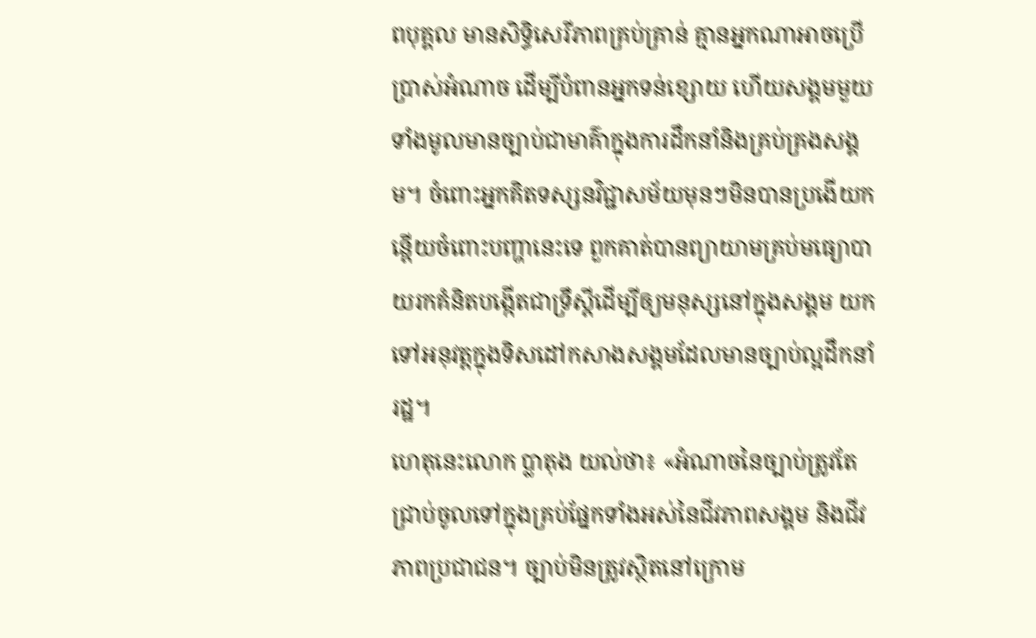ពបុគ្គល មានសិទ្ធិសេរីភាពគ្រប់គ្រាន់ គ្មានអ្នកណាអាចប្រើប្រាស់អំណាច ដើម្បីបំពានអ្នកទន់ខ្សោយ ហើយសង្គមមួយទាំងមូលមានច្បាប់ជាមាគ៌ាក្នុងការដឹកនាំនិងគ្រប់គ្រងសង្គម។ ចំពោះអ្នកគិតទស្សនវិជ្ជាសម័យមុនៗមិនបានប្រងើយកន្តើយចំពោះបញ្ហានេះទេ ពួកគាត់បានព្យាយាមគ្រប់មធ្យោបាយរកគំនិតបង្កើតជាទ្រឹស្ដីដើម្បីឲ្យមនុស្សនៅក្នុងសង្គម យកទៅអនុវត្តក្នុងទិសដៅកសាងសង្គមដែលមានច្បាប់ល្អដឹកនាំរដ្ឋ។
ហេតុនេះលោក ប្លាតុង យល់ថា៖ «អំណាចនៃច្បាប់ត្រូវតែជ្រាប់ចូលទៅក្នុងគ្រប់ផ្នែកទាំងអស់នៃជីវភាពសង្គម និងជីវភាពប្រជាជន។ ច្បាប់មិនត្រូវស្ថិតនៅក្រោម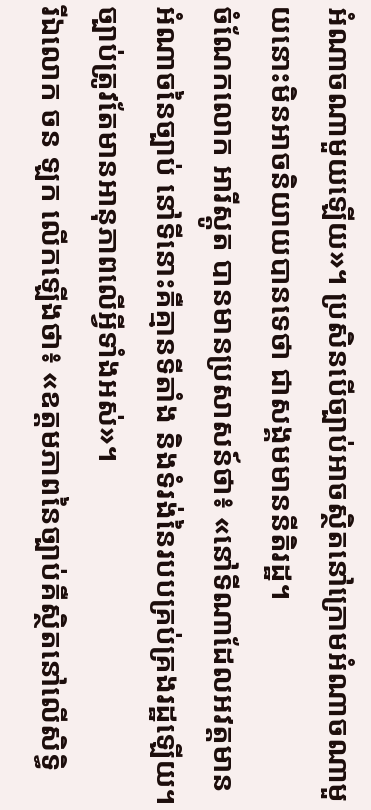អំណាចណាមួយឡើយ»។ ប្រសិនបើច្បាប់អាចស្ថិតនៅក្រោមអំណាចណាមួយនោះមិនអាចនិយាយបានទេថា ជាសង្គមមាននីតិរដ្ឋ។
ចំណែកលោក អារីស្តូត បានមានប្រសាសន៍ថា៖ «នៅទីណាដែលអវត្តមានអំណាចនៃច្បាប់ នៅទីនោះគឺគ្មានទីតាំង និងទំរង់នៃរបបគ្រប់គ្រងរដ្ឋឡើយ។ ច្បាប់ត្រូវតែមានអានុភាពលើអ្វីទាំងអស់»។
រីឯលោក ចន ឡក លើកឡើងថា៖ «ឧត្ដមភាពនៃច្បាប់គឺស្ថិតនៅលើសិទ្ធិ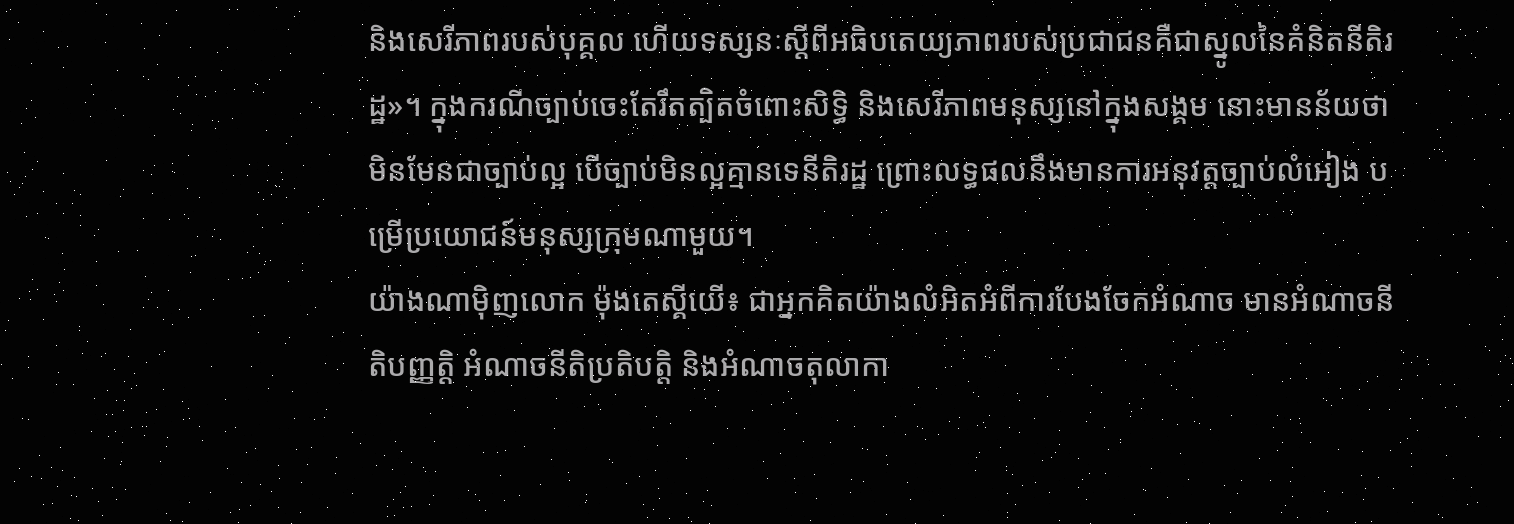និងសេរីភាពរបស់បុគ្គល ហើយទស្សនៈស្ដីពីអធិបតេយ្យភាពរបស់ប្រជាជនគឺជាស្នូលនៃគំនិតនីតិរដ្ឋ»។ ក្នុងករណីច្បាប់ចេះតែរឹតត្បិតចំពោះសិទ្ធិ និងសេរីភាពមនុស្សនៅក្នុងសង្គម នោះមានន័យថាមិនមែនជាច្បាប់ល្អ បើច្បាប់មិនល្អគ្មានទេនីតិរដ្ឋ ព្រោះលទ្ធផលនឹងមានការអនុវត្តច្បាប់លំអៀង បម្រើប្រយោជន៍មនុស្សក្រុមណាមួយ។
យ៉ាងណាម៉ិញលោក ម៉ុងតេស្គីយើ៖ ជាអ្នកគិតយ៉ាងលំអិតអំពីការបែងចែកអំណាច មានអំណាចនីតិបញ្ញត្តិ អំណាចនីតិប្រតិបត្តិ និងអំណាចតុលាកា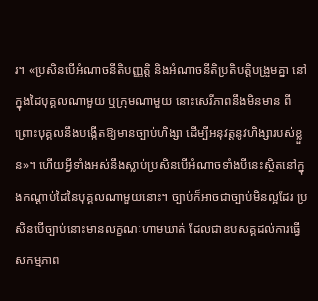រ។ «ប្រសិនបើអំណាចនីតិបញ្ញត្តិ និងអំណាចនីតិប្រតិបត្តិបង្រួមគ្នា នៅក្នុងដៃបុគ្គលណាមួយ ឬក្រុមណាមួយ នោះសេរីភាពនឹងមិនមាន ពីព្រោះបុគ្គលនឹងបង្កើតឱ្យមានច្បាប់ហិង្សា ដើម្បីអនុវត្តនូវហិង្សារបស់ខ្លួន»។ ហើយអ្វីទាំងអស់នឹងស្លាប់ប្រសិនបើអំណាចទាំងបីនេះស្ថិតនៅក្នុងកណ្ដាប់ដៃនៃបុគ្គលណាមួយនោះ។ ច្បាប់ក៏អាចជាច្បាប់មិនល្អដែរ ប្រសិនបើច្បាប់នោះមានលក្ខណៈហាមឃាត់ ដែលជាឧបសគ្គដល់ការធ្វើសកម្មភាព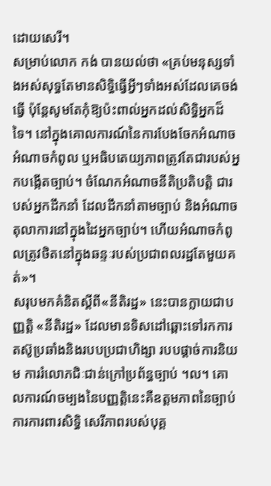ដោយសេរី។
សម្រាប់លោក កង់ បានយល់ថា «គ្រប់មនុស្សទាំងអស់សុទ្ធតែមានសិទ្ធិធ្វើអ្វីៗទាំងអស់ដែលគេចង់ធ្វើ ប៉ុន្ដែសូមតែកុំឱ្យប៉ះពាល់អ្នកដល់សិទ្ធិអ្នកដ៏ទៃ។ នៅក្នុងគោលការណ៍នៃការបែងចែកអំណាច អំណាចកំពូល ឬអធិបតេយ្យភាពត្រូវតែជារបស់អ្នកបង្កើតច្បាប់។ ចំណែកអំណាចនីតិប្រតិបត្តិ ជារបស់អ្នកដឹកនាំ ដែលដឹកនាំតាមច្បាប់ និងអំណាចតុលាការនៅក្នុងដៃអ្នកច្បាប់។ ហើយអំណាចកំពូលត្រូវថិតនៅក្នុងឆន្ទៈរបស់ប្រជាពលរដ្ឋតែមួយគត់»។
សរុបមកគំនិតស្ដីពី«នីតិរដ្ឋ» នេះបានក្លាយជាបញ្ញត្តិ «នីតិរដ្ឋ» ដែលមានទិសដៅឆ្ពោះទៅរកការតស៊ូប្រឆាំងនិងរបបប្រជាហិង្សា របបផ្ដាច់ការនិយម ការរំលោភជិៈជាន់ក្រៅប្រព័ន្ធច្បាប់ ។ល។ គោលការណ៍ចម្បងនៃបញ្ញត្តិនេះគឺឧត្ដមភាពនៃច្បាប់ ការការពារសិទ្ធិ សេរីភាពរបស់បុគ្គ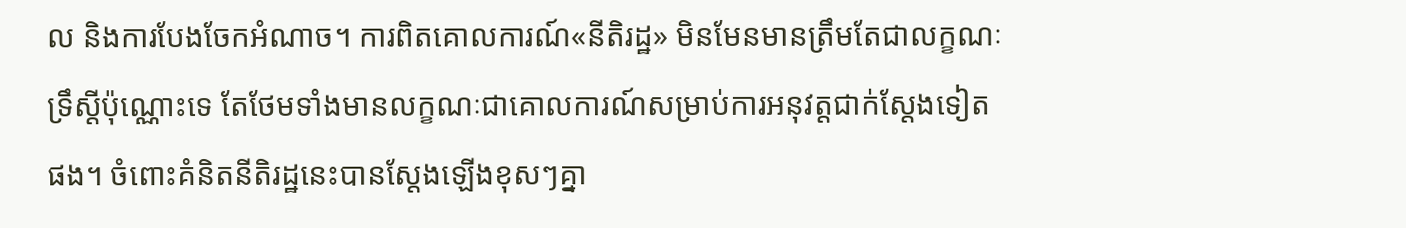ល និងការបែងចែកអំណាច។ ការពិតគោលការណ៍«នីតិរដ្ឋ» មិនមែនមានត្រឹមតែជាលក្ខណៈទ្រឹស្ដីប៉ុណ្ណោះទេ តែថែមទាំងមានលក្ខណៈជាគោលការណ៍សម្រាប់ការអនុវត្តជាក់ស្ដែងទៀតផង។ ចំពោះគំនិតនីតិរដ្ឋនេះបានស្ដែងឡើងខុសៗគ្នា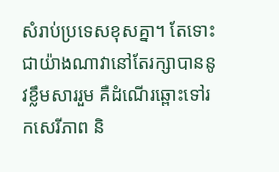សំរាប់ប្រទេសខុសគ្នា។ តែទោះជាយ៉ាងណាវានៅតែរក្សាបាននូវខ្លឹមសាររួម គឺដំណើរឆ្ពោះទៅរកសេរីភាព និ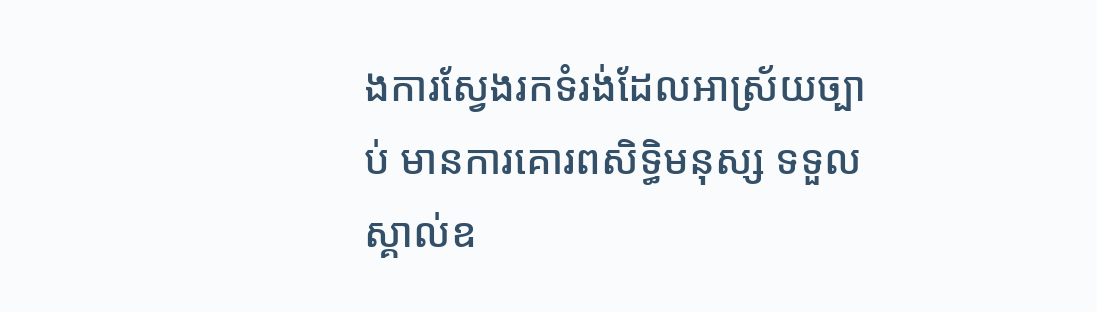ងការស្វែងរកទំរង់ដែលអាស្រ័យច្បាប់ មានការគោរពសិទ្ធិមនុស្ស ទទួលស្គាល់ឧ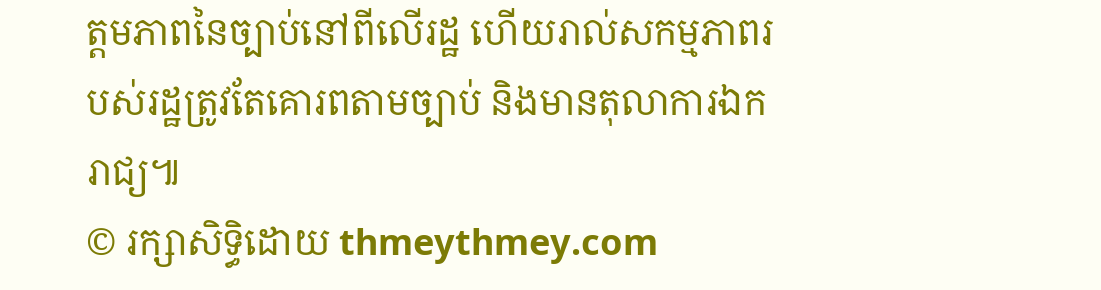ត្ដមភាពនៃច្បាប់នៅពីលើរដ្ឋ ហើយរាល់សកម្មភាពរបស់រដ្ឋត្រូវតែគោរពតាមច្បាប់ និងមានតុលាការឯករាជ្យ៕
© រក្សាសិទ្ធិដោយ thmeythmey.com